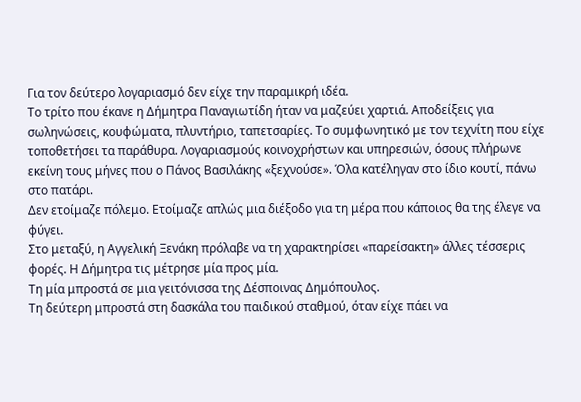Για τον δεύτερο λογαριασμό δεν είχε την παραμικρή ιδέα.
Το τρίτο που έκανε η Δήμητρα Παναγιωτίδη ήταν να μαζεύει χαρτιά. Αποδείξεις για σωληνώσεις, κουφώματα, πλυντήριο, ταπετσαρίες. Το συμφωνητικό με τον τεχνίτη που είχε τοποθετήσει τα παράθυρα. Λογαριασμούς κοινοχρήστων και υπηρεσιών, όσους πλήρωνε εκείνη τους μήνες που ο Πάνος Βασιλάκης «ξεχνούσε». Όλα κατέληγαν στο ίδιο κουτί, πάνω στο πατάρι.
Δεν ετοίμαζε πόλεμο. Ετοίμαζε απλώς μια διέξοδο για τη μέρα που κάποιος θα της έλεγε να φύγει.
Στο μεταξύ, η Αγγελική Ξενάκη πρόλαβε να τη χαρακτηρίσει «παρείσακτη» άλλες τέσσερις φορές. Η Δήμητρα τις μέτρησε μία προς μία.
Τη μία μπροστά σε μια γειτόνισσα της Δέσποινας Δημόπουλος.
Τη δεύτερη μπροστά στη δασκάλα του παιδικού σταθμού, όταν είχε πάει να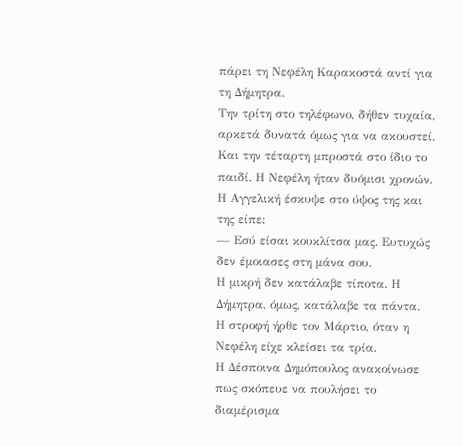πάρει τη Νεφέλη Καρακοστά αντί για τη Δήμητρα.
Την τρίτη στο τηλέφωνο, δήθεν τυχαία, αρκετά δυνατά όμως για να ακουστεί.
Και την τέταρτη μπροστά στο ίδιο το παιδί. Η Νεφέλη ήταν δυόμισι χρονών. Η Αγγελική έσκυψε στο ύψος της και της είπε:
— Εσύ είσαι κουκλίτσα μας. Ευτυχώς δεν έμοιασες στη μάνα σου.
Η μικρή δεν κατάλαβε τίποτα. Η Δήμητρα, όμως, κατάλαβε τα πάντα.
Η στροφή ήρθε τον Μάρτιο, όταν η Νεφέλη είχε κλείσει τα τρία.
Η Δέσποινα Δημόπουλος ανακοίνωσε πως σκόπευε να πουλήσει το διαμέρισμα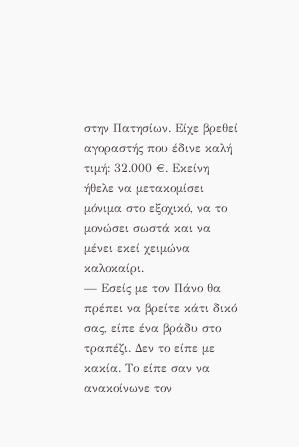στην Πατησίων. Είχε βρεθεί αγοραστής που έδινε καλή τιμή: 32.000 €. Εκείνη ήθελε να μετακομίσει μόνιμα στο εξοχικό, να το μονώσει σωστά και να μένει εκεί χειμώνα καλοκαίρι.
— Εσείς με τον Πάνο θα πρέπει να βρείτε κάτι δικό σας, είπε ένα βράδυ στο τραπέζι. Δεν το είπε με κακία. Το είπε σαν να ανακοίνωνε τον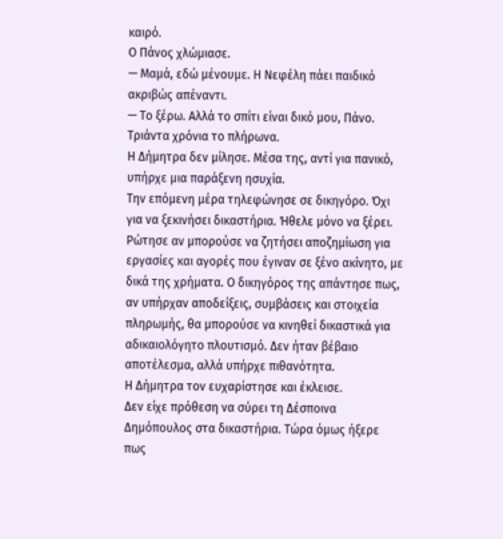καιρό.
Ο Πάνος χλώμιασε.
— Μαμά, εδώ μένουμε. Η Νεφέλη πάει παιδικό ακριβώς απέναντι.
— Το ξέρω. Αλλά το σπίτι είναι δικό μου, Πάνο. Τριάντα χρόνια το πλήρωνα.
Η Δήμητρα δεν μίλησε. Μέσα της, αντί για πανικό, υπήρχε μια παράξενη ησυχία.
Την επόμενη μέρα τηλεφώνησε σε δικηγόρο. Όχι για να ξεκινήσει δικαστήρια. Ήθελε μόνο να ξέρει. Ρώτησε αν μπορούσε να ζητήσει αποζημίωση για εργασίες και αγορές που έγιναν σε ξένο ακίνητο, με δικά της χρήματα. Ο δικηγόρος της απάντησε πως, αν υπήρχαν αποδείξεις, συμβάσεις και στοιχεία πληρωμής, θα μπορούσε να κινηθεί δικαστικά για αδικαιολόγητο πλουτισμό. Δεν ήταν βέβαιο αποτέλεσμα, αλλά υπήρχε πιθανότητα.
Η Δήμητρα τον ευχαρίστησε και έκλεισε.
Δεν είχε πρόθεση να σύρει τη Δέσποινα Δημόπουλος στα δικαστήρια. Τώρα όμως ήξερε πως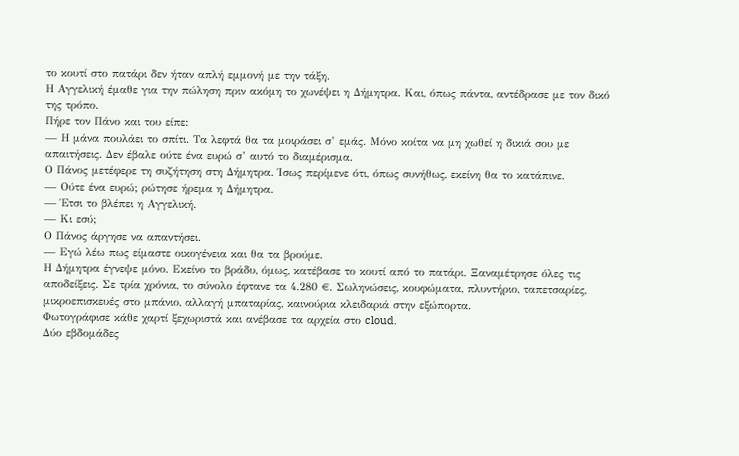το κουτί στο πατάρι δεν ήταν απλή εμμονή με την τάξη.
Η Αγγελική έμαθε για την πώληση πριν ακόμη το χωνέψει η Δήμητρα. Και, όπως πάντα, αντέδρασε με τον δικό της τρόπο.
Πήρε τον Πάνο και του είπε:
— Η μάνα πουλάει το σπίτι. Τα λεφτά θα τα μοιράσει σ’ εμάς. Μόνο κοίτα να μη χωθεί η δικιά σου με απαιτήσεις. Δεν έβαλε ούτε ένα ευρώ σ’ αυτό το διαμέρισμα.
Ο Πάνος μετέφερε τη συζήτηση στη Δήμητρα. Ίσως περίμενε ότι, όπως συνήθως, εκείνη θα το κατάπινε.
— Ούτε ένα ευρώ; ρώτησε ήρεμα η Δήμητρα.
— Έτσι το βλέπει η Αγγελική.
— Κι εσύ;
Ο Πάνος άργησε να απαντήσει.
— Εγώ λέω πως είμαστε οικογένεια και θα τα βρούμε.
Η Δήμητρα έγνεψε μόνο. Εκείνο το βράδυ, όμως, κατέβασε το κουτί από το πατάρι. Ξαναμέτρησε όλες τις αποδείξεις. Σε τρία χρόνια, το σύνολο έφτανε τα 4.280 €. Σωληνώσεις, κουφώματα, πλυντήριο, ταπετσαρίες, μικροεπισκευές στο μπάνιο, αλλαγή μπαταρίας, καινούρια κλειδαριά στην εξώπορτα.
Φωτογράφισε κάθε χαρτί ξεχωριστά και ανέβασε τα αρχεία στο cloud.
Δύο εβδομάδες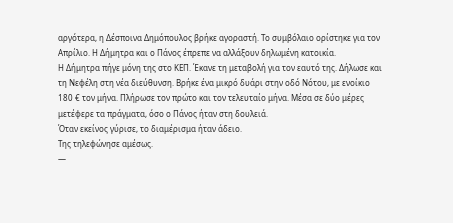αργότερα, η Δέσποινα Δημόπουλος βρήκε αγοραστή. Το συμβόλαιο ορίστηκε για τον Απρίλιο. Η Δήμητρα και ο Πάνος έπρεπε να αλλάξουν δηλωμένη κατοικία.
Η Δήμητρα πήγε μόνη της στο ΚΕΠ. Έκανε τη μεταβολή για τον εαυτό της. Δήλωσε και τη Νεφέλη στη νέα διεύθυνση. Βρήκε ένα μικρό δυάρι στην οδό Νότου, με ενοίκιο 180 € τον μήνα. Πλήρωσε τον πρώτο και τον τελευταίο μήνα. Μέσα σε δύο μέρες μετέφερε τα πράγματα, όσο ο Πάνος ήταν στη δουλειά.
Όταν εκείνος γύρισε, το διαμέρισμα ήταν άδειο.
Της τηλεφώνησε αμέσως.
—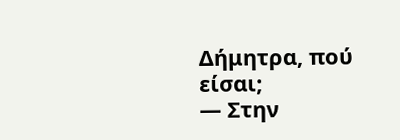Δήμητρα, πού είσαι;
— Στην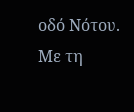οδό Νότου. Με τη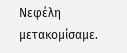Νεφέλη μετακομίσαμε.